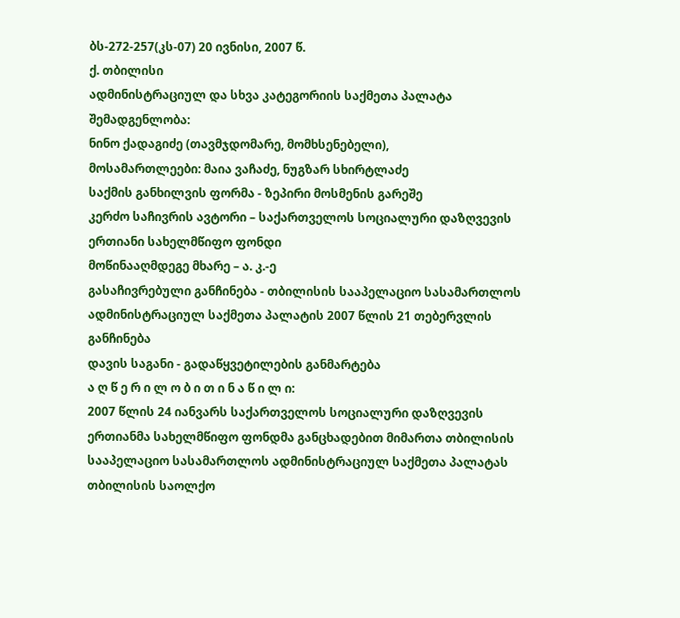ბს-272-257(კს-07) 20 ივნისი, 2007 წ.
ქ. თბილისი
ადმინისტრაციულ და სხვა კატეგორიის საქმეთა პალატა
შემადგენლობა:
ნინო ქადაგიძე (თავმჯდომარე, მომხსენებელი),
მოსამართლეები: მაია ვაჩაძე, ნუგზარ სხირტლაძე
საქმის განხილვის ფორმა - ზეპირი მოსმენის გარეშე
კერძო საჩივრის ავტორი – საქართველოს სოციალური დაზღვევის ერთიანი სახელმწიფო ფონდი
მოწინააღმდეგე მხარე – ა. კ.-ე
გასაჩივრებული განჩინება - თბილისის სააპელაციო სასამართლოს ადმინისტრაციულ საქმეთა პალატის 2007 წლის 21 თებერვლის განჩინება
დავის საგანი - გადაწყვეტილების განმარტება
ა ღ წ ე რ ი ლ ო ბ ი თ ი ნ ა წ ი ლ ი:
2007 წლის 24 იანვარს საქართველოს სოციალური დაზღვევის ერთიანმა სახელმწიფო ფონდმა განცხადებით მიმართა თბილისის სააპელაციო სასამართლოს ადმინისტრაციულ საქმეთა პალატას თბილისის საოლქო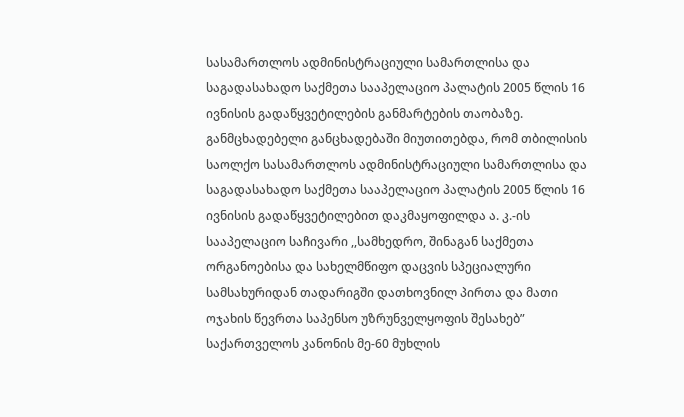სასამართლოს ადმინისტრაციული სამართლისა და საგადასახადო საქმეთა სააპელაციო პალატის 2005 წლის 16 ივნისის გადაწყვეტილების განმარტების თაობაზე.
განმცხადებელი განცხადებაში მიუთითებდა, რომ თბილისის საოლქო სასამართლოს ადმინისტრაციული სამართლისა და საგადასახადო საქმეთა სააპელაციო პალატის 2005 წლის 16 ივნისის გადაწყვეტილებით დაკმაყოფილდა ა. კ.-ის სააპელაციო საჩივარი ,,სამხედრო, შინაგან საქმეთა ორგანოებისა და სახელმწიფო დაცვის სპეციალური სამსახურიდან თადარიგში დათხოვნილ პირთა და მათი ოჯახის წევრთა საპენსო უზრუნველყოფის შესახებ” საქართველოს კანონის მე-60 მუხლის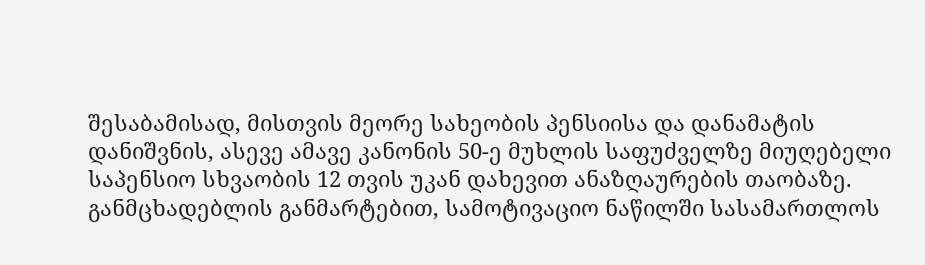შესაბამისად, მისთვის მეორე სახეობის პენსიისა და დანამატის დანიშვნის, ასევე ამავე კანონის 50-ე მუხლის საფუძველზე მიუღებელი საპენსიო სხვაობის 12 თვის უკან დახევით ანაზღაურების თაობაზე.
განმცხადებლის განმარტებით, სამოტივაციო ნაწილში სასამართლოს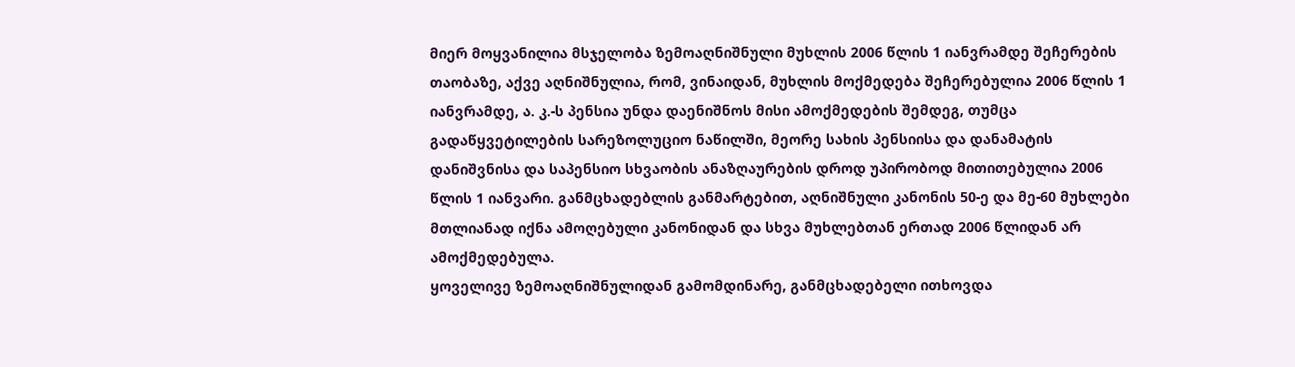მიერ მოყვანილია მსჯელობა ზემოაღნიშნული მუხლის 2006 წლის 1 იანვრამდე შეჩერების თაობაზე, აქვე აღნიშნულია, რომ, ვინაიდან, მუხლის მოქმედება შეჩერებულია 2006 წლის 1 იანვრამდე, ა. კ.-ს პენსია უნდა დაენიშნოს მისი ამოქმედების შემდეგ, თუმცა გადაწყვეტილების სარეზოლუციო ნაწილში, მეორე სახის პენსიისა და დანამატის დანიშვნისა და საპენსიო სხვაობის ანაზღაურების დროდ უპირობოდ მითითებულია 2006 წლის 1 იანვარი. განმცხადებლის განმარტებით, აღნიშნული კანონის 50-ე და მე-60 მუხლები მთლიანად იქნა ამოღებული კანონიდან და სხვა მუხლებთან ერთად 2006 წლიდან არ ამოქმედებულა.
ყოველივე ზემოაღნიშნულიდან გამომდინარე, განმცხადებელი ითხოვდა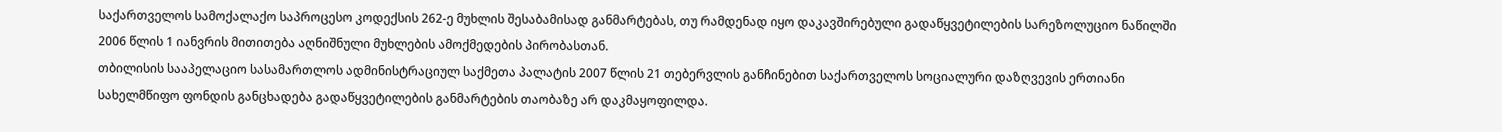საქართველოს სამოქალაქო საპროცესო კოდექსის 262-ე მუხლის შესაბამისად განმარტებას, თუ რამდენად იყო დაკავშირებული გადაწყვეტილების სარეზოლუციო ნაწილში 2006 წლის 1 იანვრის მითითება აღნიშნული მუხლების ამოქმედების პირობასთან.
თბილისის სააპელაციო სასამართლოს ადმინისტრაციულ საქმეთა პალატის 2007 წლის 21 თებერვლის განჩინებით საქართველოს სოციალური დაზღვევის ერთიანი სახელმწიფო ფონდის განცხადება გადაწყვეტილების განმარტების თაობაზე არ დაკმაყოფილდა.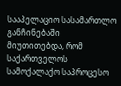სააპელაციო სასამართლო განჩინებაში მიუთითებდა, რომ საქართველოს სამოქალაქო საპროცესო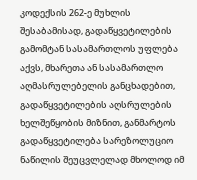კოდექსის 262-ე მუხლის შესაბამისად, გადაწყვეტილების გამომტან სასამართლოს უფლება აქვს, მხარეთა ან სასამართლო აღმასრულებელის განცხადებით, გადაწყვეტილების აღსრულების ხელშეწყობის მიზნით, განმარტოს გადაწყვეტილება სარეზოლუციო ნაწილის შეუცვლელად მხოლოდ იმ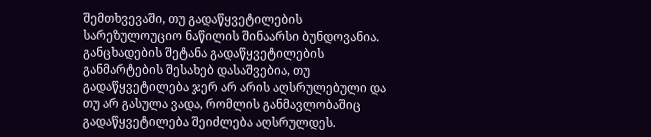შემთხვევაში, თუ გადაწყვეტილების სარეზულოუციო ნაწილის შინაარსი ბუნდოვანია. განცხადების შეტანა გადაწყვეტილების განმარტების შესახებ დასაშვებია, თუ გადაწყვეტილება ჯერ არ არის აღსრულებული და თუ არ გასულა ვადა, რომლის განმავლობაშიც გადაწყვეტილება შეიძლება აღსრულდეს.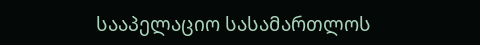სააპელაციო სასამართლოს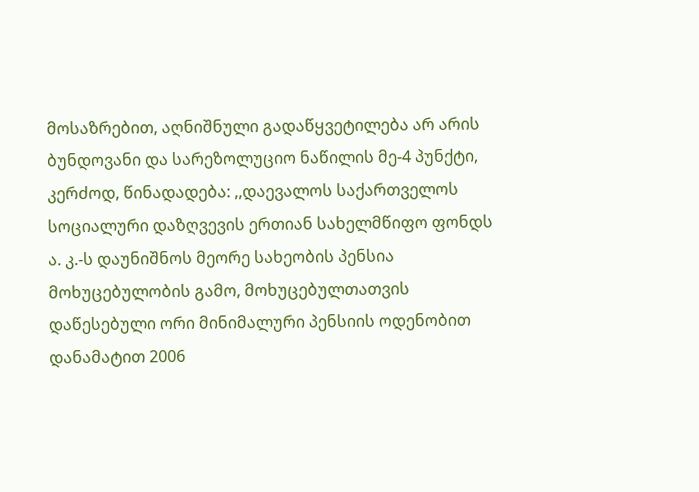მოსაზრებით, აღნიშნული გადაწყვეტილება არ არის ბუნდოვანი და სარეზოლუციო ნაწილის მე-4 პუნქტი, კერძოდ, წინადადება: ,,დაევალოს საქართველოს სოციალური დაზღვევის ერთიან სახელმწიფო ფონდს ა. კ.-ს დაუნიშნოს მეორე სახეობის პენსია მოხუცებულობის გამო, მოხუცებულთათვის დაწესებული ორი მინიმალური პენსიის ოდენობით დანამატით 2006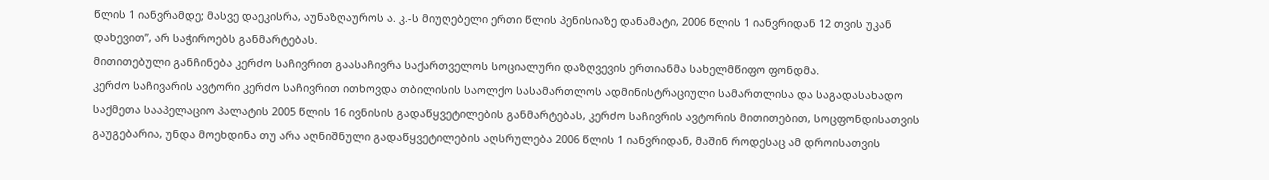წლის 1 იანვრამდე; მასვე დაეკისრა, აუნაზღაუროს ა. კ.-ს მიუღებელი ერთი წლის პენისიაზე დანამატი, 2006 წლის 1 იანვრიდან 12 თვის უკან დახევით”, არ საჭიროებს განმარტებას.
მითითებული განჩინება კერძო საჩივრით გაასაჩივრა საქართველოს სოციალური დაზღვევის ერთიანმა სახელმწიფო ფონდმა.
კერძო საჩივარის ავტორი კერძო საჩივრით ითხოვდა თბილისის საოლქო სასამართლოს ადმინისტრაციული სამართლისა და საგადასახადო საქმეთა სააპელაციო პალატის 2005 წლის 16 ივნისის გადაწყვეტილების განმარტებას, კერძო საჩივრის ავტორის მითითებით, სოცფონდისათვის გაუგებარია, უნდა მოეხდინა თუ არა აღნიშნული გადაწყვეტილების აღსრულება 2006 წლის 1 იანვრიდან, მაშინ როდესაც ამ დროისათვის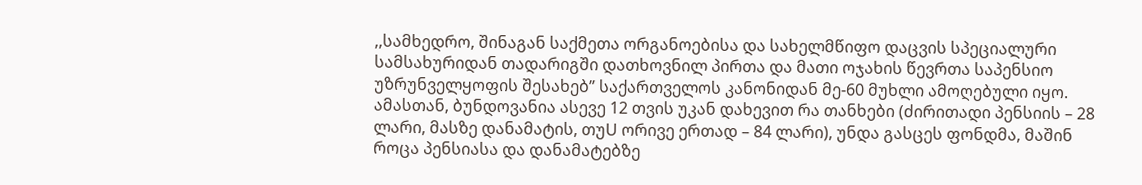,,სამხედრო, შინაგან საქმეთა ორგანოებისა და სახელმწიფო დაცვის სპეციალური სამსახურიდან თადარიგში დათხოვნილ პირთა და მათი ოჯახის წევრთა საპენსიო უზრუნველყოფის შესახებ” საქართველოს კანონიდან მე-60 მუხლი ამოღებული იყო. ამასთან, ბუნდოვანია ასევე 12 თვის უკან დახევით რა თანხები (ძირითადი პენსიის – 28 ლარი, მასზე დანამატის, თუU ორივე ერთად – 84 ლარი), უნდა გასცეს ფონდმა, მაშინ როცა პენსიასა და დანამატებზე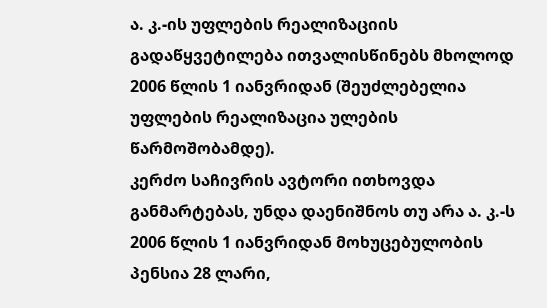ა. კ.-ის უფლების რეალიზაციის გადაწყვეტილება ითვალისწინებს მხოლოდ 2006 წლის 1 იანვრიდან (შეუძლებელია უფლების რეალიზაცია ულების წარმოშობამდე).
კერძო საჩივრის ავტორი ითხოვდა განმარტებას, უნდა დაენიშნოს თუ არა ა. კ.-ს 2006 წლის 1 იანვრიდან მოხუცებულობის პენსია 28 ლარი,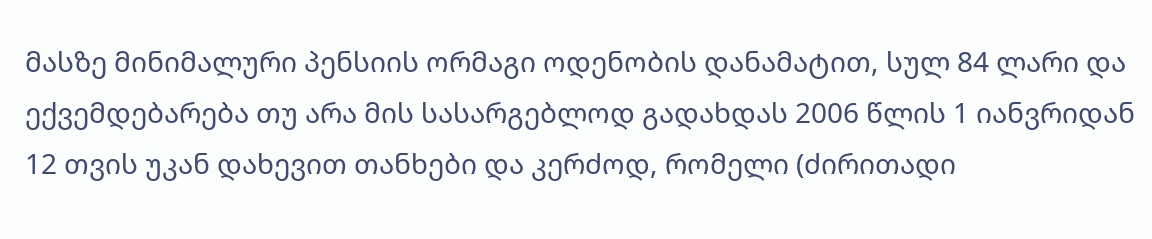მასზე მინიმალური პენსიის ორმაგი ოდენობის დანამატით, სულ 84 ლარი და ექვემდებარება თუ არა მის სასარგებლოდ გადახდას 2006 წლის 1 იანვრიდან 12 თვის უკან დახევით თანხები და კერძოდ, რომელი (ძირითადი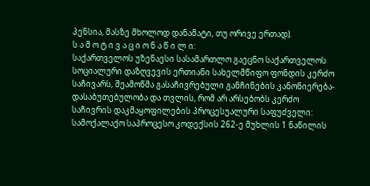პენსია, მასზე მხოლოდ დანამატი, თუ ორივე ერთად).
ს ა მ ო ტ ი ვ ა ც ი ო ნ ა წ ი ლ ი:
საქართველოს უზენაესი სასამართლო გაეცნო საქართველოს სოციალური დაზღვევის ერთიანი სახელმწიფო ფონდის კერძო საჩივარს, შეამოწმა გასაჩივრებული განჩინების კანონიერება-დასაბუთებულობა და თვლის, რომ არ არსებობს კერძო საჩივრის დაკმაყოფილების პროცესუალური საფუძველი:
სამოქალაქო საპროცესო კოდექსის 262-ე მუხლის 1 ნაწილის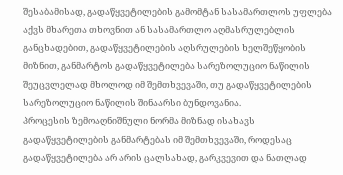შესაბამისად, გადაწყვეტილების გამომტან სასამართლოს უფლება აქვს მხარეთა თხოვნით ან სასამართლო აღმასრულებლის განცხადებით, გადაწყვეტილების აღსრულების ხელშეწყობის მიზნით, განმარტოს გადაწყვეტილება სარეზოლუციო ნაწილის შეუცვლელად მხოლოდ იმ შემთხვევაში, თუ გადაწყვეტილების სარეზოლუციო ნაწილის შინაარსი ბუნდოვანია.
პროცესის ზემოაღნიშნული ნორმა მიზნად ისახავს გადაწყვეტილების განმარტებას იმ შემთხვევაში, როდესაც გადაწყვეტილება არ არის ცალსახად, გარკვევით და ნათლად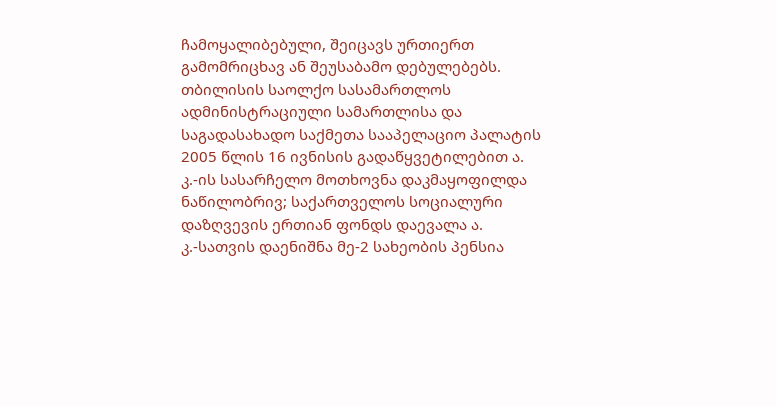ჩამოყალიბებული, შეიცავს ურთიერთ გამომრიცხავ ან შეუსაბამო დებულებებს.
თბილისის საოლქო სასამართლოს ადმინისტრაციული სამართლისა და საგადასახადო საქმეთა სააპელაციო პალატის 2005 წლის 16 ივნისის გადაწყვეტილებით ა. კ.-ის სასარჩელო მოთხოვნა დაკმაყოფილდა ნაწილობრივ; საქართველოს სოციალური დაზღვევის ერთიან ფონდს დაევალა ა. კ.-სათვის დაენიშნა მე-2 სახეობის პენსია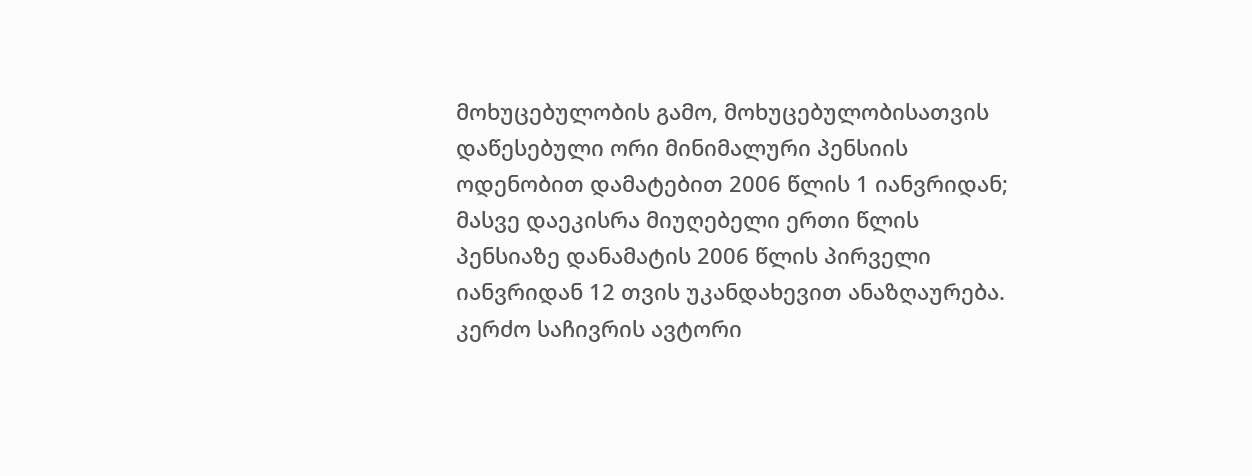მოხუცებულობის გამო, მოხუცებულობისათვის დაწესებული ორი მინიმალური პენსიის ოდენობით დამატებით 2006 წლის 1 იანვრიდან; მასვე დაეკისრა მიუღებელი ერთი წლის პენსიაზე დანამატის 2006 წლის პირველი იანვრიდან 12 თვის უკანდახევით ანაზღაურება.
კერძო საჩივრის ავტორი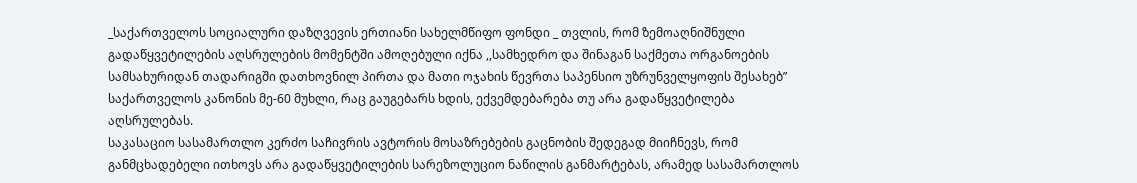_საქართველოს სოციალური დაზღვევის ერთიანი სახელმწიფო ფონდი _ თვლის, რომ ზემოაღნიშნული გადაწყვეტილების აღსრულების მომენტში ამოღებული იქნა ,,სამხედრო და შინაგან საქმეთა ორგანოების სამსახურიდან თადარიგში დათხოვნილ პირთა და მათი ოჯახის წევრთა საპენსიო უზრუნველყოფის შესახებ” საქართველოს კანონის მე-60 მუხლი, რაც გაუგებარს ხდის, ექვემდებარება თუ არა გადაწყვეტილება აღსრულებას.
საკასაციო სასამართლო კერძო საჩივრის ავტორის მოსაზრებების გაცნობის შედეგად მიიჩნევს, რომ განმცხადებელი ითხოვს არა გადაწყვეტილების სარეზოლუციო ნაწილის განმარტებას, არამედ სასამართლოს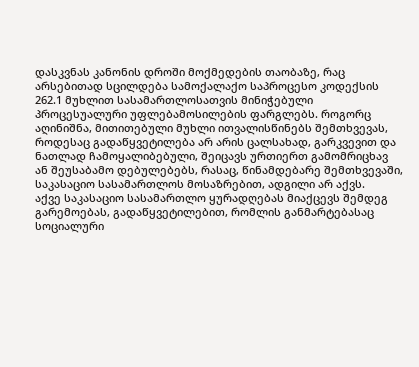დასკვნას კანონის დროში მოქმედების თაობაზე, რაც არსებითად სცილდება სამოქალაქო საპროცესო კოდექსის 262.1 მუხლით სასამართლოსათვის მინიჭებული პროცესუალური უფლებამოსილების ფარგლებს. როგორც აღინიშნა, მითითებული მუხლი ითვალისწინებს შემთხვევას, როდესაც გადაწყვეტილება არ არის ცალსახად, გარკვევით და ნათლად ჩამოყალიბებული, შეიცავს ურთიერთ გამომრიცხავ ან შეუსაბამო დებულებებს, რასაც, წინამდებარე შემთხვევაში, საკასაციო სასამართლოს მოსაზრებით, ადგილი არ აქვს.
აქვე საკასაციო სასამართლო ყურადღებას მიაქცევს შემდეგ გარემოებას, გადაწყვეტილებით, რომლის განმარტებასაც სოციალური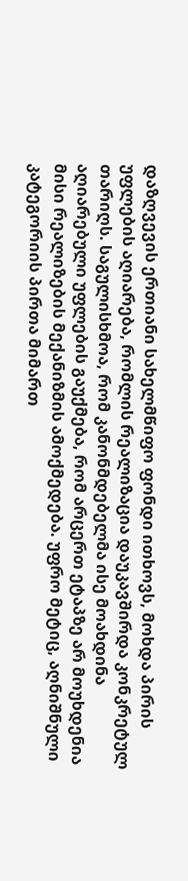დაზღვევის ერთიანი სახელმწიფო ფონდი ითხოვს, მოხდა პირის უფლების აღიარება, რომლის რეალიზაცია დაუკავშირდა კონკრეტულ თარიღს. საგულისხმოა, რომ კანონმდებელმა ისე მოახდინა აღიარებული უფლების გაუქმება, რომ არცერთ ეტაპზე არ მოუხდენია მისი რეალიზების მექანიზმის ამოქმედება. უფრო მეტიც, აღნიშნული კატეგორიის პირთა მიმართ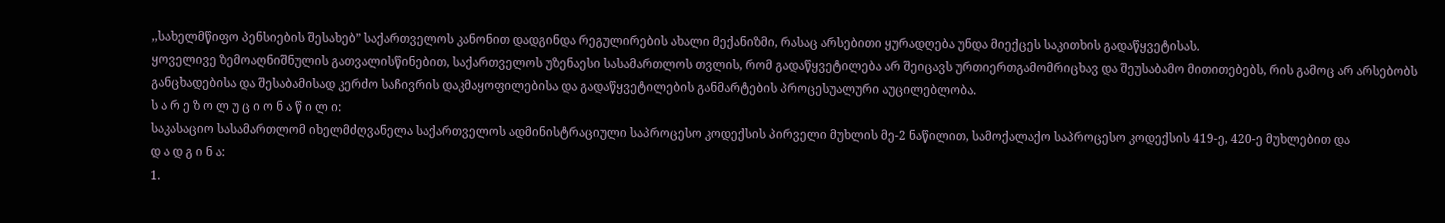,,სახელმწიფო პენსიების შესახებ” საქართველოს კანონით დადგინდა რეგულირების ახალი მექანიზმი, რასაც არსებითი ყურადღება უნდა მიექცეს საკითხის გადაწყვეტისას.
ყოველივე ზემოაღნიშნულის გათვალისწინებით, საქართველოს უზენაესი სასამართლოს თვლის, რომ გადაწყვეტილება არ შეიცავს ურთიერთგამომრიცხავ და შეუსაბამო მითითებებს, რის გამოც არ არსებობს განცხადებისა და შესაბამისად კერძო საჩივრის დაკმაყოფილებისა და გადაწყვეტილების განმარტების პროცესუალური აუცილებლობა.
ს ა რ ე ზ ო ლ უ ც ი ო ნ ა წ ი ლ ი:
საკასაციო სასამართლომ იხელმძღვანელა საქართველოს ადმინისტრაციული საპროცესო კოდექსის პირველი მუხლის მე-2 ნაწილით, სამოქალაქო საპროცესო კოდექსის 419-ე, 420-ე მუხლებით და
დ ა დ გ ი ნ ა:
1.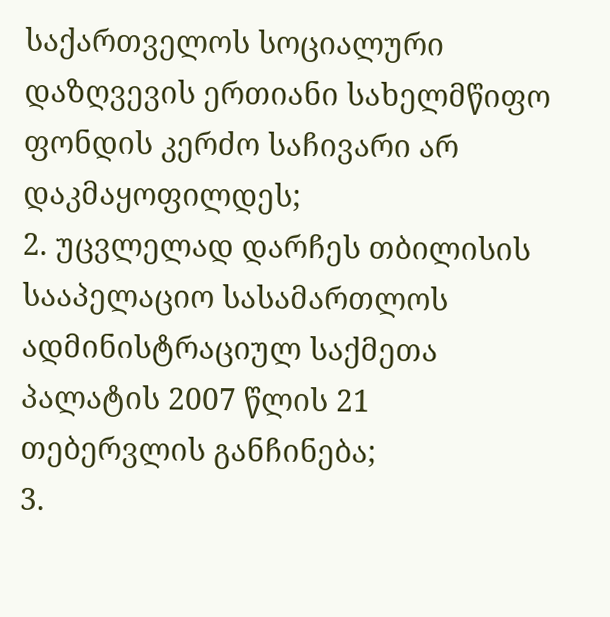საქართველოს სოციალური დაზღვევის ერთიანი სახელმწიფო ფონდის კერძო საჩივარი არ დაკმაყოფილდეს;
2. უცვლელად დარჩეს თბილისის სააპელაციო სასამართლოს ადმინისტრაციულ საქმეთა პალატის 2007 წლის 21 თებერვლის განჩინება;
3.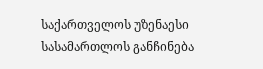საქართველოს უზენაესი სასამართლოს განჩინება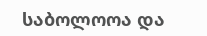საბოლოოა და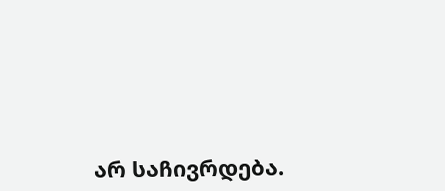არ საჩივრდება.